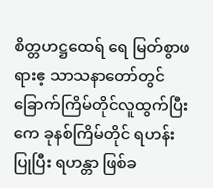စိတ္တဟဋ္ဌထေရ် ရေ မြတ်စွာဖရားဧ့ သာသနာတော်တွင် ခြောက်ကြိမ်တိုင်လူထွက်ပြီးကေ ခုနစ်ကြိမ်တိုင် ရဟန်းပြုပြီး ရဟန္တာ ဖြစ်ခ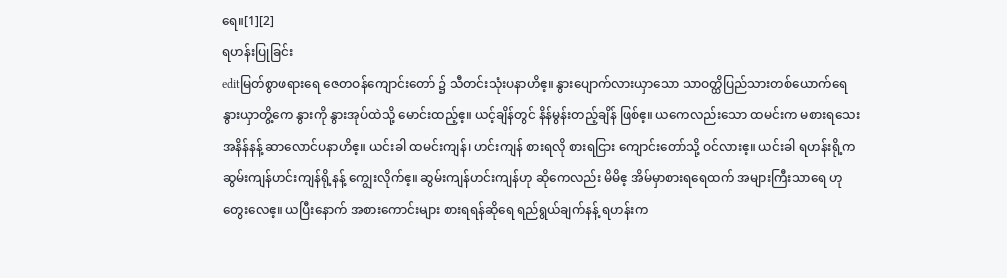ရေ။[1][2]
ရဟန်းပြုခြင်း
editမြတ်စွာဖရားရေ ဇေတဝန်ကျောင်းတော် ၌ သီတင်းသုံးပနာဟိဧ့။ နွားပျောက်လားယှာသော သာဝတ္ထိပြည်သားတစ်ယောက်ရေ နွားယှာတွိ့ကေ နွားကို နွားအုပ်ထဲသို့ မောင်းထည့်ဧ့။ ယင့်ချိန်တွင် နိန်မွန်းတည့်ချိန် ဖြစ်ဧ့။ ယကေလည်းသော ထမင်းက မစားရသေးအနိန်နန့် ဆာလောင်ပနာဟိဧ့။ ယင်းခါ ထမင်းကျန်၊ ဟင်းကျန် စားရလို စားရငြား ကျောင်းတော်သို့ ဝင်လားဧ့။ ယင်းခါ ရဟန်းရို့က ဆွမ်းကျန်ဟင်းကျန်ရို့နန့် ကျွေးလိုက်ဧ့။ ဆွမ်းကျန်ဟင်းကျန်ဟု ဆိုကေလည်း မိမိဧ့ အိမ်မှာစားရရေထက် အများကြီးသာရေ ဟုတွေးလေဧ့။ ယပြီးနောက် အစားကောင်းများ စားရရန်ဆိုရေ ရည်ရွယ်ချက်နန့် ရဟန်းက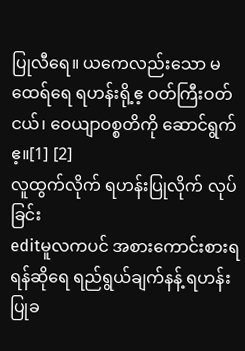ပြုလီရေ။ ယကေလည်းသော မထေရ်ရေ ရဟန်းရို့ဧ့ ဝတ်ကြီးဝတ်ငယ်၊ ဝေယျာဝစ္စတိကို ဆောင်ရွက်ဧ့။[1] [2]
လူထွက်လိုက် ရဟန်းပြုလိုက် လုပ်ခြင်း
editမူလကပင် အစားကောင်းစားရရန်ဆိုရေ ရည်ရွယ်ချက်နန့် ရဟန်းပြုခ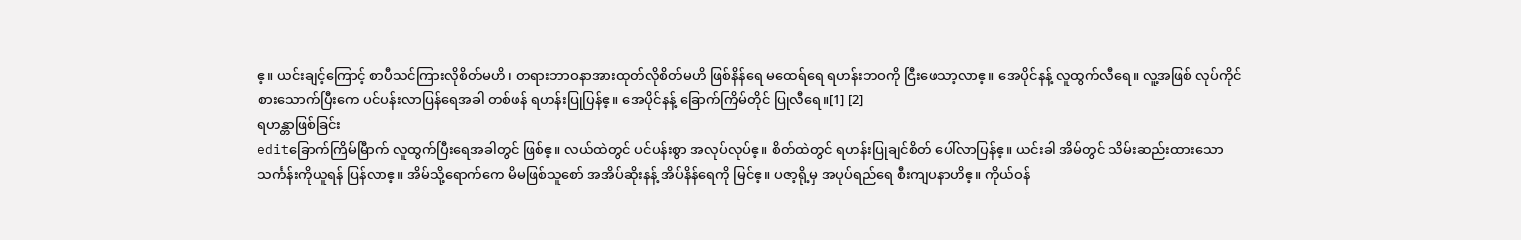ဧ့။ ယင်းချင့်ကြောင့် စာပီသင်ကြားလိုစိတ်မဟိ၊ တရားဘာဝနာအားထုတ်လိုစိတ်မဟိ ဖြစ်နိန်ရေ မထေရ်ရေ ရဟန်းဘဝကို ငြီးဖေသာ့လာဧ့။ အေပိုင်နန့် လူထွက်လီရေ။ လူ့အဖြစ် လုပ်ကိုင်စားသောက်ပြီးကေ ပင်ပန်းလာပြန်ရေအခါ တစ်ဖန် ရဟန်းပြုပြန်ဧ့။ အေပိုင်နန့် ခြောက်ကြိမ်တိုင် ပြုလီရေ။[1] [2]
ရဟန္တာဖြစ်ခြင်း
editခြောက်ကြိမ်မြီာက် လူထွက်ပြီးရေအခါတွင် ဖြစ်ဧ့။ လယ်ထဲတွင် ပင်ပန်းစွာ အလုပ်လုပ်ဧ့။ စိတ်ထဲတွင် ရဟန်းပြုချင်စိတ် ပေါ်လာပြန်ဧ့။ ယင်းခါ အိမ်တွင် သိမ်းဆည်းထားသော သင်္ကန်းကိုယူရန် ပြန်လာဧ့။ အိမ်သို့ရောက်ကေ မိမဖြစ်သူစော် အအိပ်ဆိုးနန့် အိပ်နိန်ရေကို မြင်ဧ့။ ပဇာ့ရို့မှ အပုပ်ရည်ရေ စီးကျပနာဟိဧ့။ ကိုယ်ဝန်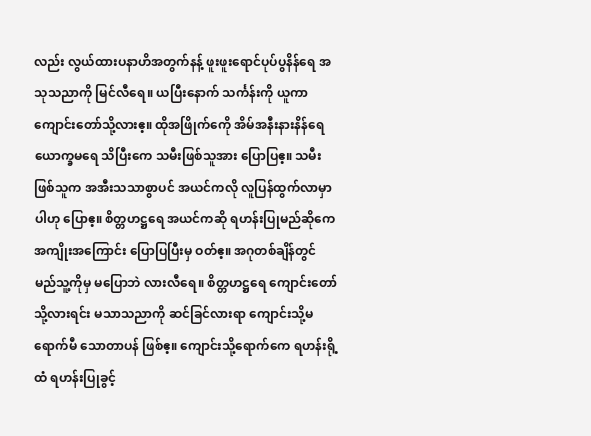လည်း လွယ်ထားပနာဟိအတွက်နန့် ဖူးဖူးရောင်ပုပ်ပွနိန်ရေ အသုသညာကို မြင်လီရေ။ ယပြီးနောက် သင်္ကန်းကို ယူကာ ကျောင်းတော်သို့လားဧ့။ ထိုအဖြိုက်ကေို အိမ်အနီးနားနိန်ရေ ယောက္ခမရေ သိပြီးကေ သမီးဖြစ်သူအား ပြောပြဧ့။ သမီးဖြစ်သူက အအီးသသာစွာပင် အယင်ကလို လူပြန်ထွက်လာမှာပါဟု ပြောဧ့။ စိတ္တဟဋ္ဌရေ အယင်ကဆို ရဟန်းပြုမည်ဆိုကေ အကျိုးအကြောင်း ပြောပြပြီးမှ ဝတ်ဧ့။ အဂုတစ်ချိန်တွင် မည်သူ့ကိုမှ မပြောဘဲ လားလီရေ။ စိတ္တဟဋ္ဌရေ ကျောင်းတော်သို့လားရင်း မသာသညာကို ဆင်ခြင်လားရာ ကျောင်းသို့မရောက်မီ သောတာပန် ဖြစ်ဧ့။ ကျောင်းသို့ရောက်ကေ ရဟန်းရို့ထံ ရဟန်းပြုခွင့်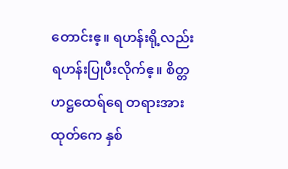တောင်းဧ့။ ရဟန်းရို့လည်း ရဟန်းပြုပီးလိုက်ဧ့။ စိတ္တဟဋ္ဌထေရ်ရေ တရားအားထုတ်ကေ နှစ်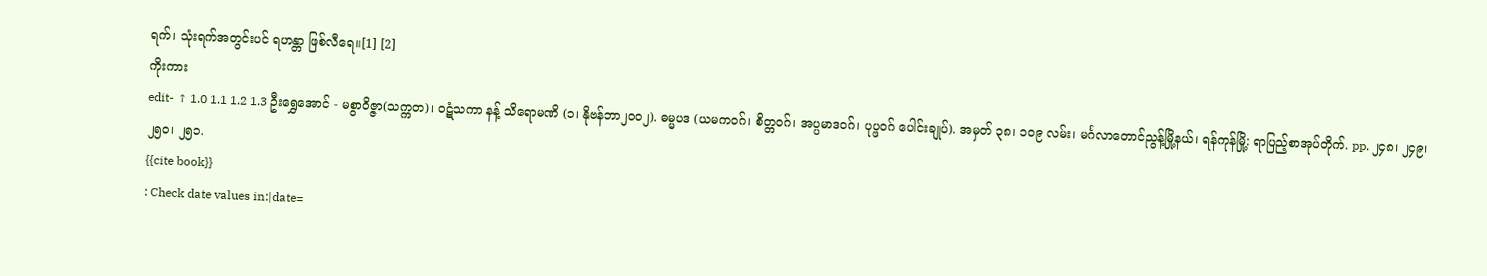ရက်၊ သုံးရက်အတွင်းပင် ရဟန္တာ ဖြစ်လီရေ။[1] [2]
ကိုးကား
edit- ↑ 1.0 1.1 1.2 1.3 ဦးရွှေအောင် - မစွာဝိဇ္ဇာ(သက္ကတ)၊ ဝဋံသကာ နန့် သိရောမဏိ (၁၊ နိုဗန်ဘာ၂၀၀၂). ဓမ္မပဒ (ယမကဝဂ်၊ စိတ္တဝဂ်၊ အပ္ပမာဒဝဂ်၊ ပုပ္ဖဝဂ် ပေါင်းချုပ်). အမှတ် ၃၈၊ ၁၀၉ လမ်း၊ မင်္ဂလာတောင်ညွန့်မြို့နယ်၊ ရန်ကုန်မြို့: ရာပြည့်စာအုပ်တိုက်. pp. ၂၄၈၊ ၂၄၉၊ ၂၅၀၊ ၂၅၁.
{{cite book}}
: Check date values in:|date=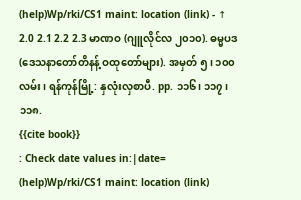(help)Wp/rki/CS1 maint: location (link) - ↑ 2.0 2.1 2.2 2.3 မာဏဝ (ဂျူလိုင်လ ၂၀၁၀). ဓမ္မပဒ (ဒေသနာတော်တိနန့် ဝထုတော်များ). အမှတ် ၅၊ ၁၀၀ လမ်း၊ ရန်ကုန်မြို့: နှလုံးလှစာပီ. pp. ၁၁၆၊ ၁၁၇၊ ၁၁၈.
{{cite book}}
: Check date values in:|date=
(help)Wp/rki/CS1 maint: location (link)